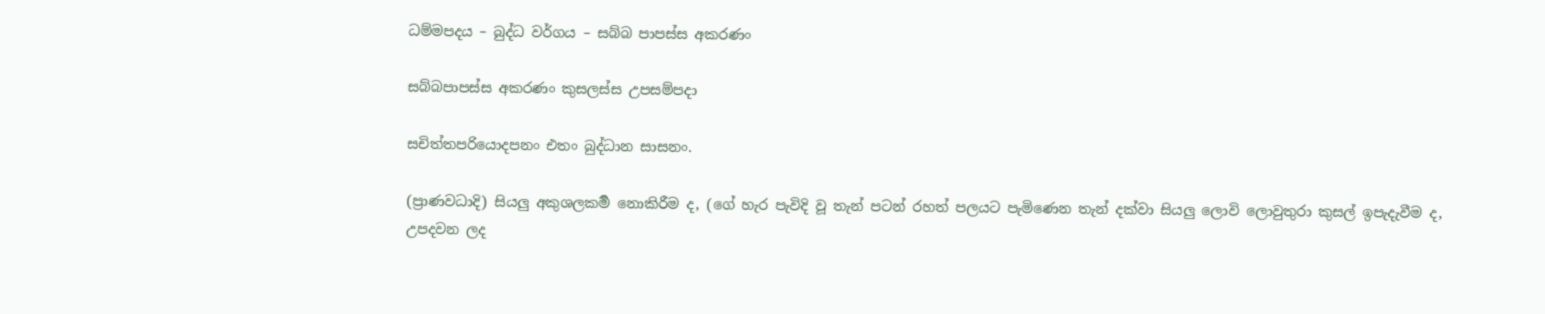ධම්මපදය – බුද්ධ වර්ගය – සබ්බ පාපස්ස අකරණං

සබ්බපාපස්ස අකරණං කුසලස්ස උපසම්පදා

සචිත්තපරියොදපනං එතං බුද්ධාන සාසනං.

(ප්‍රාණවධාදි) සියලු අකුශලකර්‍ම නොකිරීම ද, (ගේ හැර පැවිදි වූ තැන් පටන් රහත් පලයට පැමිණෙන තැන් දක්වා සියලු ලොවි ලොවුතුරා කුසල් ඉපැදැවීම ද, උපදවන ලද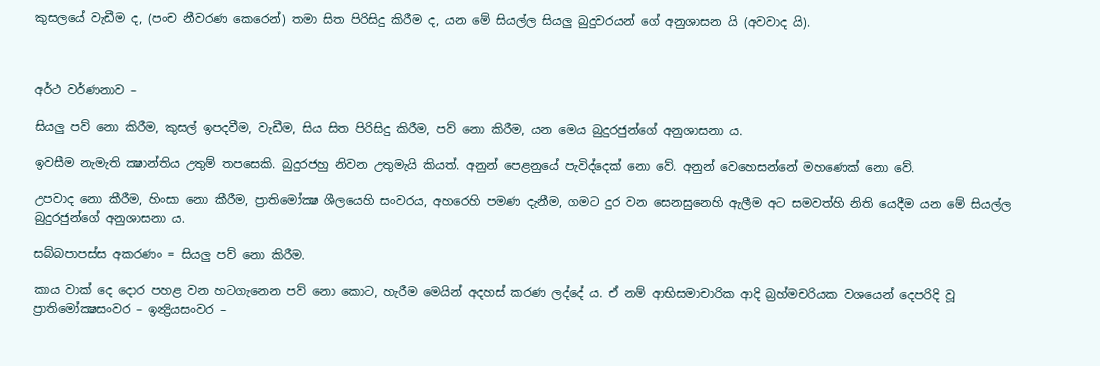කුසලයේ වැඩීම ද, (පංච නීවරණ කෙරෙන්) තමා සිත පිරිසිදු කිරීම ද, යන මේ සියල්ල සියලු බුදුවරයන් ගේ අනුශාසන යි (අවවාද යි).



අර්ථ වර්ණනාව –

සියලු පව් නො කිරීම, කුසල් ඉපදවීම, වැඩීම, සිය සිත පිරිසිදු කිරීම, පව් නො කිරීම, යන මෙය බුදුරජුන්ගේ අනුශාසනා ය.

ඉවසීම නැමැති ක්‍ෂාන්තිය උතුම් තපසෙකි. බුදුරජහු නිවන උතුමැයි කියත්. අනුන් පෙළනුයේ පැවිද්දෙක් නො වේ. අනුන් වෙහෙසන්නේ මහණෙක් නො වේ.

උපවාද නො කීරීම, හිංසා නො කීරීම, ප්‍රාතිමෝක්‍ෂ ශීලයෙහි සංවරය, අහරෙහි පමණ දැනීම, ගමට දුර වන සෙනසුනෙහි ඇලීම අට සමවත්හි නිති යෙදීම යන මේ සියල්ල බුදුරජුන්ගේ අනුශාසනා ය.

සබ්බපාපස්ස අකරණං = සියලු පව් නො කිරීම.

කාය වාක් දෙ දොර පහළ වන හටගැනෙන පව් නො කොට, හැරීම මෙයින් අදහස් කරණ ලද්දේ ය. ඒ නම් ආභිසමාචාරික ආදි බ්‍රහ්මචරියක වශයෙන් දෙපරිදි වූ ප්‍රාතිමෝක්‍ෂසංවර – ඉන්‍ද්‍රියසංවර –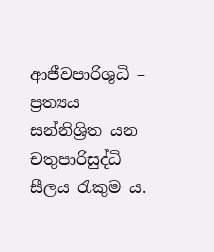ආජීවපාරිශුධි – ප්‍රත්‍යය සන්නිශ්‍රිත යන චතුපාරිසුද්ධි සීලය රැකුම ය.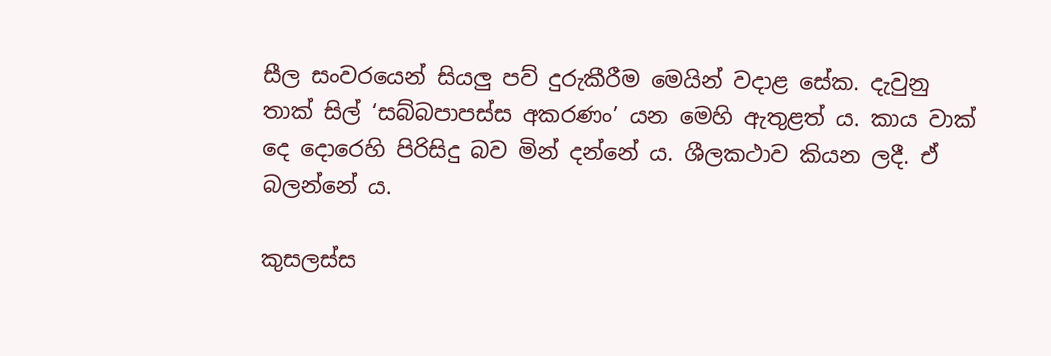සීල සංවරයෙන් සියලු පව් දුරුකීරීම මෙයින් වදාළ සේක. දැවුනු තාක් සිල් ‘සබ්බපාපස්ස අකරණං’ යන මෙහි ඇතුළත් ය. කාය වාක් දෙ දොරෙහි පිරිසිදු බව මින් දන්නේ ය. ශීලකථාව කියන ලදී. ඒ බලන්නේ ය.

කුසලස්ස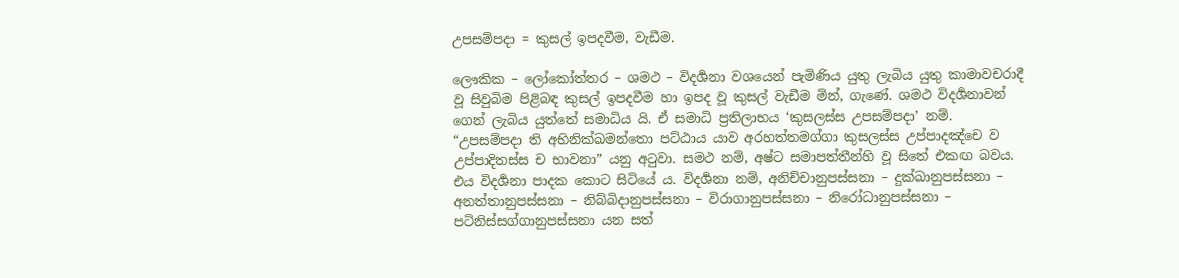උපසම්පදා = කුසල් ඉපදවීම, වැඩීම.

ලෞකික – ලෝකෝත්තර – ශමථ – විදර්‍ශනා වශයෙන් පැමිණිය යුතු ලැබිය යුතු කාමාවචරාදී වූ සිවුබිම පිළිබඳ කුසල් ඉපදවීම හා ඉපද වූ කුසල් වැඩීම මින්, ගැණේ. ශමථ විදර්‍ශනාවන් ගෙන් ලැබිය යුත්තේ සමාධිය යි. ඒ සමාධි ප්‍රතිලාභය ‘කුසලස්ස උපසම්පදා’ නම්. “උපසම්පදා ති අභිනික්ඛමන්තො පට්ඨාය යාව අරහත්තමග්ගා කුසලස්ස උප්පාදඤ්චෙ ව උප්පාදිතස්ස ච භාවනා” යනු අටුවා. සමථ නම්, අෂ්ට සමාපත්තීන්හි වූ සිතේ එකඟ බවය. එය විදර්‍ශනා පාදක කොට සිටියේ ය. විදර්‍ශනා නම්, අනිච්චානුපස්සනා – දුක්ඛානුපස්සනා – අනත්තානුපස්සනා – නිබ්බිදානුපස්සනා – විරාගානුපස්සනා – නිරෝධානුපස්සනා – පටිනිස්සග්ගානුපස්සනා යන සත්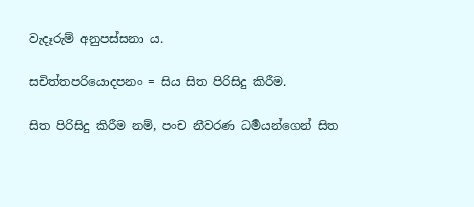වැදෑරුම් අනුපස්සනා ය.

සචිත්තපරියොදපනං = සිය සිත පිරිසිදු කිරීම.

සිත පිරිසිදු කිරීම නම්, පංච නීවරණ ධර්‍මයන්ගෙන් සිත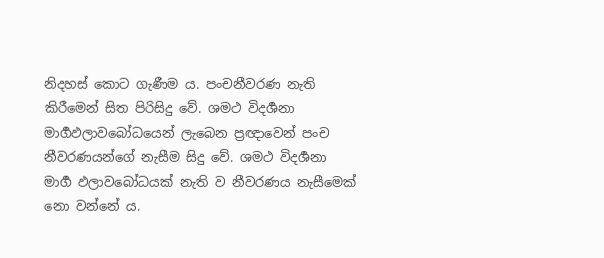නිදහස් කොට ගැණීම ය. පංචනීවරණ නැති කිරීමෙන් සිත පිරිසිදු වේ. ශමථ විදර්‍ශනා මාර්‍ගඵලාවබෝධයෙන් ලැබෙන ප්‍රඥාවෙන් පංච නීවරණයන්ගේ නැසීම සිදු වේ. ශමථ විදර්‍ශනා මාර්‍ග ඵලාවබෝධයක් නැති ව නීවරණය නැසීමෙක් නො වන්නේ ය.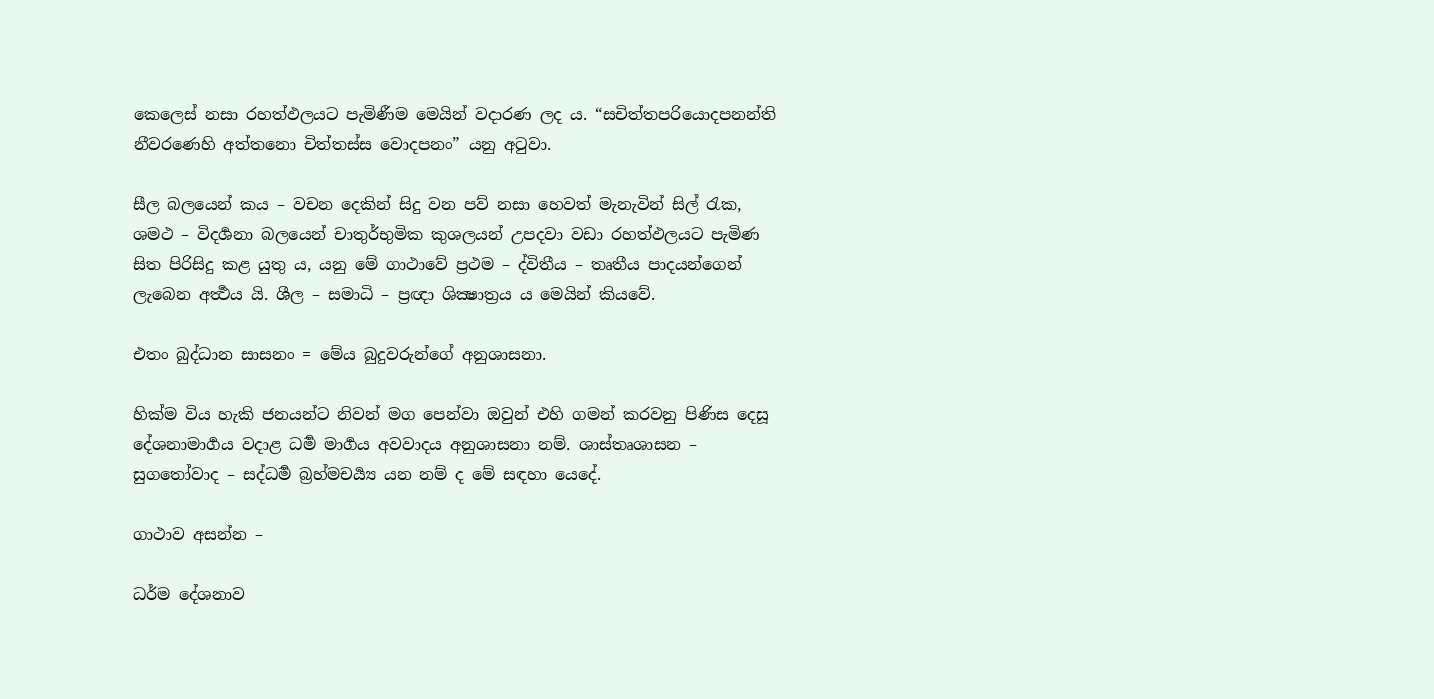කෙලෙස් නසා රහත්ඵලයට පැමිණීම මෙයින් වදාරණ ලද ය. “සචිත්තපරියොදපනන්ති නීවරණෙහි අත්තනො චිත්තස්ස වොදපනං” යනු අටුවා.

සීල බලයෙන් කය – වචන දෙකින් සිදු වන පව් නසා හෙවත් මැනැවින් සිල් රැක, ශමථ – විදර්‍ශනා බලයෙන් චාතුර්භුමික කුශලයන් උපදවා වඩා රහත්ඵලයට පැමිණ සිත පිරිසිදු කළ යුතු ය, යනු මේ ගාථාවේ ප්‍රථම – ද්විතීය – තෘතීය පාදයන්ගෙන් ලැබෙන අර්‍ත්‍ථය යි. ශීල – සමාධි – ප්‍රඥා ශික්‍ෂාත්‍රය ය මෙයින් කියවේ.

එතං බුද්ධාන සාසනං = මේය බුදුවරුන්ගේ අනුශාසනා.

හික්ම විය හැකි ජනයන්ට නිවන් මග පෙන්වා ඔවුන් එහි ගමන් කරවනු පිණිස දෙසූ දේශනාමාර්‍ගය වදාළ ධර්‍ම මාර්‍ගය අවවාදය අනුශාසනා නම්. ශාස්තෘශාසන – සුගතෝවාද – සද්ධර්‍ම බ්‍රහ්මචර්‍ය්‍ය යන නම් ද මේ සඳහා යෙදේ.

ගාථාව අසන්න –

ධර්ම දේශනාව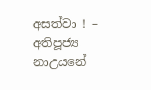අසත්වා ! – අතිපූජ්‍ය නාඋයනේ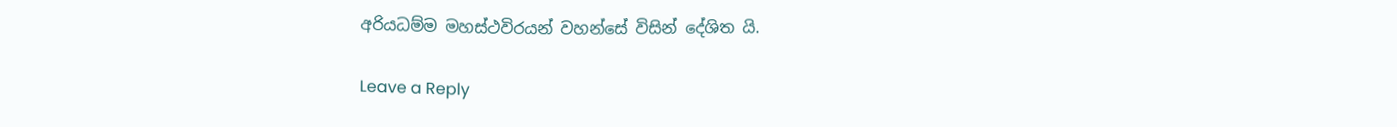අරියධම්ම මහස්ථවිරයන් වහන්සේ විසින් දේශිත යි.

Leave a Reply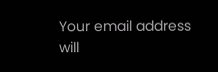Your email address will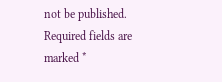not be published. Required fields are marked *